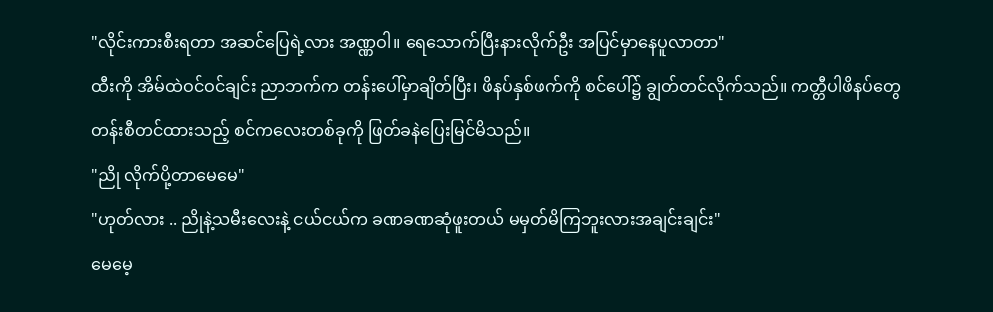"လိုင်းကားစီးရတာ အဆင်ပြေရဲ့လား အဏ္ဏဝါ။ ရေသောက်ပြီးနားလိုက်ဦး အပြင်မှာနေပူလာတာ"
ထီးကို အိမ်ထဲဝင်ဝင်ချင်း ညာဘက်က တန်းပေါ်မှာချိတ်ပြီး၊ ဖိနပ်နှစ်ဖက်ကို စင်ပေါ်၌ ချွတ်တင်လိုက်သည်။ ကတ္တီပါဖိနပ်တွေတန်းစီတင်ထားသည့် စင်ကလေးတစ်ခုကို ဖြတ်ခနဲပြေးမြင်မိသည်။
"ညို လိုက်ပို့တာမေမေ"
"ဟုတ်လား .. ညိုနဲ့သမီးလေးနဲ့ ငယ်ငယ်က ခဏခဏဆုံဖူးတယ် မမှတ်မိကြဘူးလားအချင်းချင်း"
မေမေ့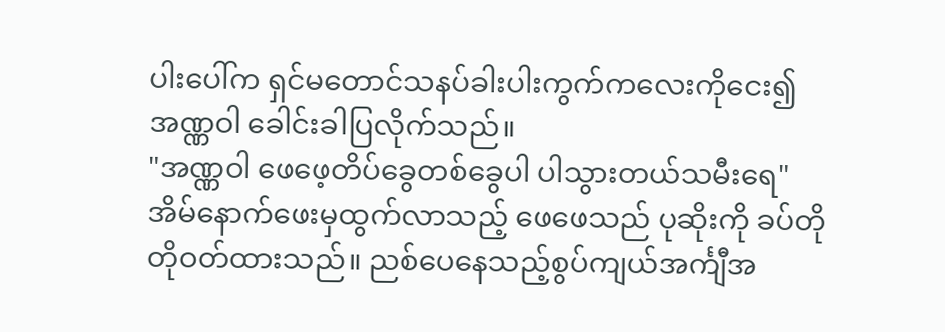ပါးပေါ်က ရှင်မတောင်သနပ်ခါးပါးကွက်ကလေးကိုငေး၍ အဏ္ဏဝါ ခေါင်းခါပြလိုက်သည်။
"အဏ္ဏဝါ ဖေဖေ့တိပ်ခွေတစ်ခွေပါ ပါသွားတယ်သမီးရေ"
အိမ်နောက်ဖေးမှထွက်လာသည့် ဖေဖေသည် ပုဆိုးကို ခပ်တိုတိုဝတ်ထားသည်။ ညစ်ပေနေသည့်စွပ်ကျယ်အင်္ကျီအ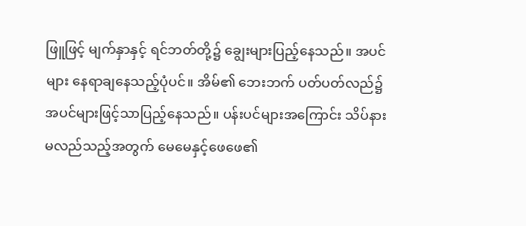ဖြူဖြင့် မျက်နှာနှင့် ရင်ဘတ်တို့၌ ချွေးများပြည့်နေသည်။ အပင်များ နေရာချနေသည့်ပုံပင်။ အိမ်၏ ဘေးဘက် ပတ်ပတ်လည်၌ အပင်များဖြင့်သာပြည့်နေသည်။ ပန်းပင်များအကြောင်း သိပ်နားမလည်သည့်အတွက် မေမေနှင့်ဖေဖေ၏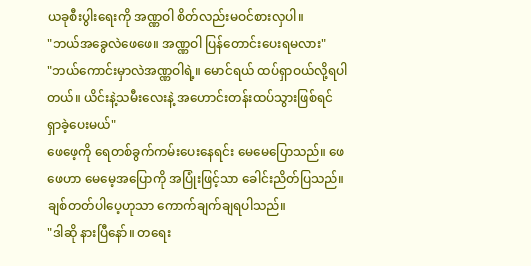ယခုစီးပွါးရေးကို အဏ္ဏဝါ စိတ်လည်းမဝင်စားလှပါ။
"ဘယ်အခွေလဲဖေဖေ။ အဏ္ဏဝါ ပြန်တောင်းပေးရမလား"
"ဘယ်ကောင်းမှာလဲအဏ္ဏဝါရဲ့။ မောင်ရယ် ထပ်ရှာဝယ်လို့ရပါတယ်။ ယိင်းနဲ့သမီးလေးနဲ့ အဟောင်းတန်းထပ်သွားဖြစ်ရင် ရှာခဲ့ပေးမယ်"
ဖေဖေ့ကို ရေတစ်ခွက်ကမ်းပေးနေရင်း မေမေပြောသည်။ ဖေဖေဟာ မေမေ့အပြောကို အပြုံးဖြင့်သာ ခေါင်းညိတ်ပြသည်။ ချစ်တတ်ပါပေ့ဟုသာ ကောက်ချက်ချရပါသည်။
"ဒါဆို နားပြီနော်။ တရေး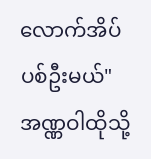လောက်အိပ်ပစ်ဦးမယ်"
အဏ္ဏဝါထိုသို့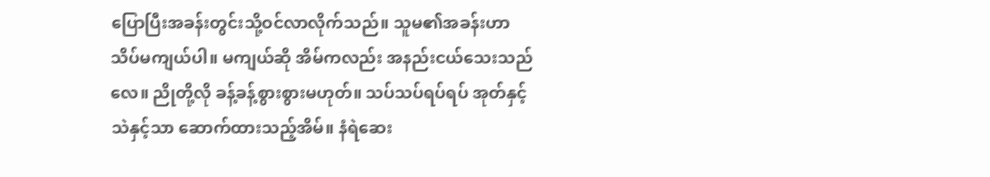ပြောပြီးအခန်းတွင်းသို့ဝင်လာလိုက်သည်။ သူမ၏အခန်းဟာ သိပ်မကျယ်ပါ။ မကျယ်ဆို အိမ်ကလည်း အနည်းငယ်သေးသည်လေ။ ညိုတို့လို ခန့်ခန့်စွားစွားမဟုတ်။ သပ်သပ်ရပ်ရပ် အုတ်နှင့်သဲနှင့်သာ ဆောက်ထားသည့်အိမ်။ နံရဲဆေး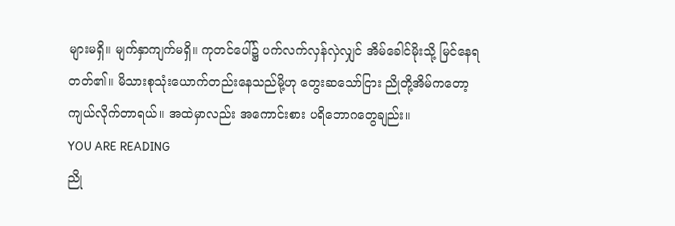များမရှိ။ မျက်နှာကျက်မရှိ။ ကုတင်ပေါ်၌ ပက်လက်လှန်လှဲလျှင် အိမ်ခေါင်မိုးသို့ မြင်နေရတတ်၏။ မိသားစုသုံးယောက်တည်းနေသည်မို့ဟု တွေးဆသော်ငြား ညိုတို့အိမ်ကတော့ ကျယ်လိုက်တာရယ်။ အထဲမှာလည်း အကောင်းစား ပရိဘောဂတွေချည်း။
YOU ARE READING
ညို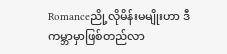Romanceညို့လိုမိန်းမမျိုးဟာ ဒီကမ္ဘာမှာဖြစ်တည်လာ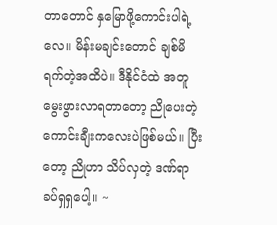တာတောင် နှမြောဖို့ကောင်းပါရဲ့လေ။ မိန်းမချင်းတောင် ချစ်မိရက်တဲ့အထိပဲ။ ဒီနိုင်ငံထဲ အတူမွေးဖွားလာရတာတော့ ညိုပေးတဲ့ ကောင်းချီးကလေးပဲဖြစ်မယ်။ ပြီးတော့ ညိုဟာ သိပ်လှတဲ့ ဒဏ်ရာခပ်ရှရှပေါ့။ ~